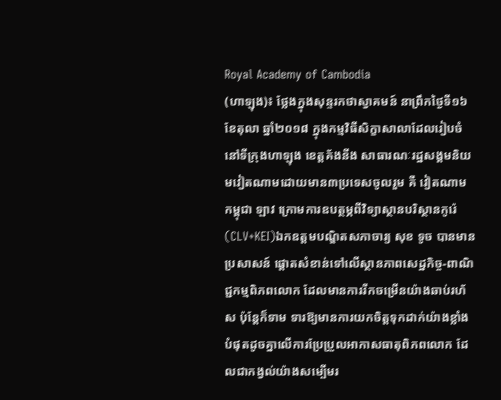Royal Academy of Cambodia
(ហាឡុង)៖ ថ្លែងក្នុងសុន្ទរកថាស្វាគមន៍ នាព្រឹកថ្ងៃទី១៦ ខែតុលា ឆ្នាំ២០១៨ ក្នុងកម្មវិធីសិក្ខាសាលាដែលរៀបចំនៅទីក្រុងហាឡុង ខេត្តគ័ងនីង សាធារណៈរដ្ឋសង្គមនិយមវៀតណាមដោយមាន៣ប្រទេសចូលរួម គឺ វៀតណាម កម្ពុជា ឡាវ ក្រោមការឧបត្ថម្ភពីវិទ្យាស្ថានបរិស្ថានកូរ៉េ (CLV+KEI)ឯកឧត្តមបណ្ឌិតសភាចារ្យ សុខ ទូច បានមានប្រសាសន៍ ផ្តោតសំខាន់ទៅលើស្ថានភាពសេដ្ឋកិច្ច-ពាណិជ្ជកម្មពិភពលោក ដែលមានការរីកចម្រើនយ៉ាងឆាប់រហ័ស ប៉ុន្តែក៏ទាម ទារឱ្យមានការយកចិត្តទុកដាក់យ៉ាងខ្លាំងបំផុតដូចគ្នាលើការប្រែប្រួលអាកាសធាតុពិភពលោក ដែលជាកង្វល់យ៉ាងសម្បើមរ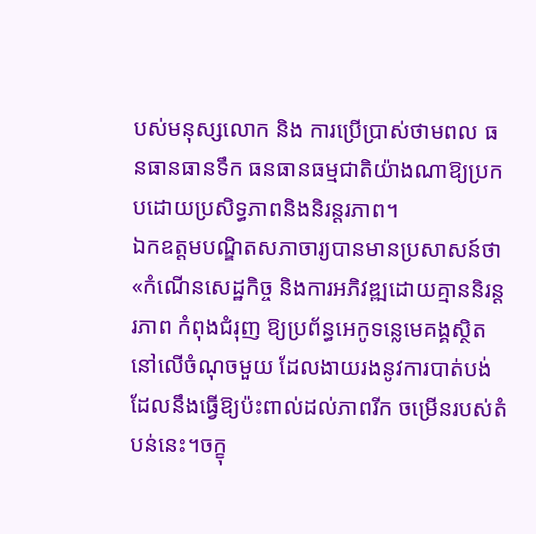បស់មនុស្សលោក និង ការប្រើប្រាស់ថាមពល ធនធានធានទឹក ធនធានធម្មជាតិយ៉ាងណាឱ្យប្រកបដោយប្រសិទ្ធភាពនិងនិរន្តរភាព។
ឯកឧត្តមបណ្ឌិតសភាចារ្យបានមានប្រសាសន៍ថា «កំណើនសេដ្ឋកិច្ច និងការអភិវឌ្ឍដោយគ្មាននិរន្តរភាព កំពុងជំរុញ ឱ្យប្រព័ន្ធអេកូទន្លេមេគង្គស្ថិតនៅលើចំណុចមួយ ដែលងាយរងនូវការបាត់បង់ដែលនឹងធ្វើឱ្យប៉ះពាល់ដល់ភាពរីក ចម្រើនរបស់តំបន់នេះ។ចក្ខុ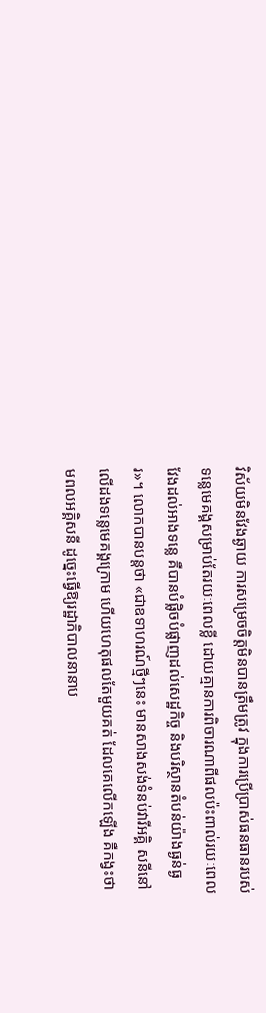វិស័យមិនវែងឆ្ងាយ ការសម្រេចចិត្តមិនបានត្រឹមត្រូវ ក្នុងការប្រើប្រាស់ធនធានរបស់ទន្លេមេគង្គសម្រាប់តែរយៈពេលខ្លី ដោយគ្មានការពិចារណាពីផលប៉ះពាល់រយៈពេលវែងដល់អាងទន្លេ គឺបានបំផ្លិចបំផ្លាញដល់សេដ្ឋកិច្ច និងបរិស្ថានតំបន់យ៉ាងធ្ងន់ធ្ងរ»។ លោកបានបន្តថា «ជាឧទាហរណ៍ថ្មីៗនេះ មានសាងសង់ទំនប់វារីអគ្គិ សនីនៅលើដងទន្លេមេគង្គក្រោម ហើយហេតុផលតែមួយគត់ ដែលគេលើកឡើង គឺកង្វះថាមពលអគ្គិសនី ដូច្នេះធ្វើឱ្យរដ្ឋាភិបាលនានាប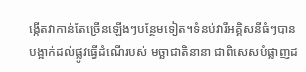ង្កើតវាកាន់តែច្រើនឡើងៗបន្ថែមទៀត។ទំនប់វារីអគ្គិសនីធំៗបានបង្អាក់ដល់ផ្លូវធ្វើដំណើរបស់ មច្ឆាជាតិនានា ជាពិសេសបំផ្លាញដ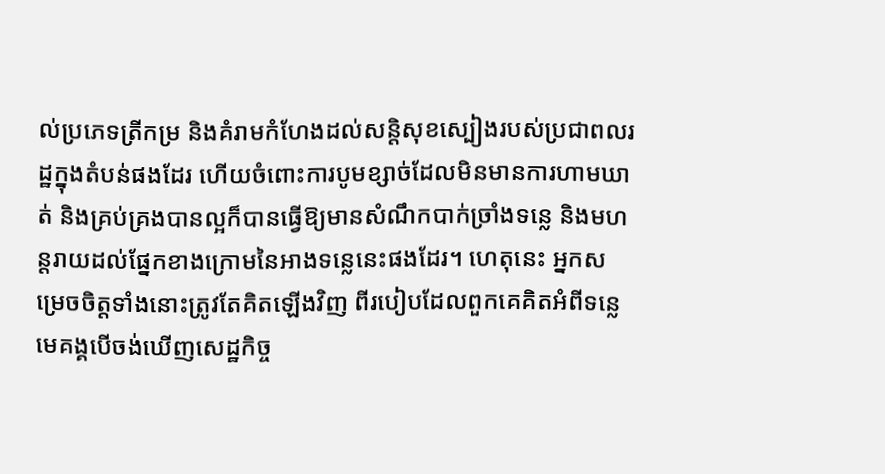ល់ប្រភេទត្រីកម្រ និងគំរាមកំហែងដល់សន្តិសុខស្បៀងរបស់ប្រជាពលរដ្ឋក្នុងតំបន់ផងដែរ ហើយចំពោះការបូមខ្សាច់ដែលមិនមានការហាមឃាត់ និងគ្រប់គ្រងបានល្អក៏បានធ្វើឱ្យមានសំណឹកបាក់ច្រាំងទន្លេ និងមហន្តរាយដល់ផ្នែកខាងក្រោមនៃអាងទន្លេនេះផងដែរ។ ហេតុនេះ អ្នកសម្រេចចិត្តទាំងនោះត្រូវតែគិតឡើងវិញ ពីរបៀបដែលពួកគេគិតអំពីទន្លេមេគង្គបើចង់ឃើញសេដ្ឋកិច្ច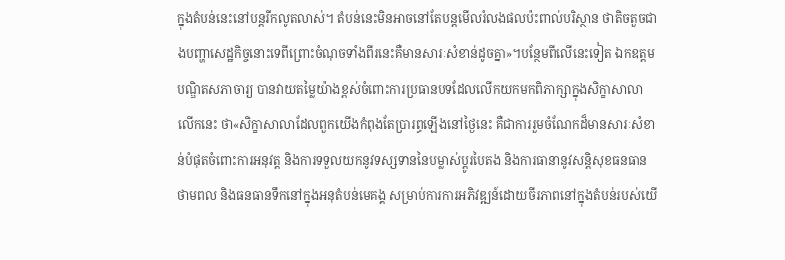ក្នុងតំបន់នេះនៅបន្តរីកលូតលាស់។ តំបន់នេះមិនអាចនៅតែបន្តមើលរំលងផលប៉ះពាល់បរិស្ថាន ថាតិចតួចជាងបញ្ហាសេដ្ឋកិច្ចនោះទេពីព្រោះចំណុចទាំងពីរនេះគឺមានសារៈសំខាន់ដូចគ្នា»។បន្ថែមពីលើនេះទៀត ឯកឧត្តមបណ្ឌិតសភាចារ្យ បានវាយតម្លៃយ៉ាងខ្ពស់ចំពោះការប្រធានបទដែលលើកយកមកពិភាក្សាក្នុងសិក្ខាសាលាលើកនេះ ថា«សិក្ខាសាលាដែលពួកយើងកំពុងតែប្រារព្ធឡើងនៅថ្ងៃនេះ គឺជាការរួមចំណែកដ៏មានសារៈសំខាន់បំផុតចំពោះការអនុវត្ត និងការទទួលយកនូវទស្សទាននៃបម្លាស់ប្តូរបៃតង និងការធានានូវសន្តិសុខធនធានថាមពល និងធនធានទឹកនៅក្នុងអនុតំបន់មេគង្គ សម្រាប់ការការអភិវឌ្ឍន៍ដោយចីរភាពនៅក្នុងតំបន់របស់យើ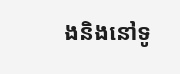ងនិងនៅទូ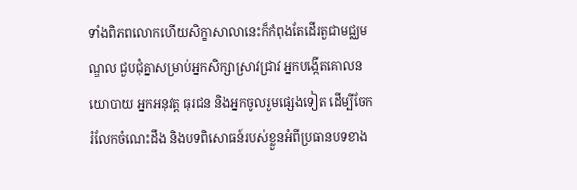ទាំងពិភពលោកហើយសិក្ខាសាលានេះក៏កំពុងតែដើរតួជាមជ្ឈមណ្ឌល ជួបជុំគ្នាសម្រាប់អ្នកសិក្សាស្រាវជ្រាវ អ្នកបង្កើតគោលនយោបាយ អ្នកអនុវត្ត ធុរជន និងអ្នកចូលរួមផ្សេងទៀត ដើម្បីចែករំលែកចំណេះដឹង និងបទពិសោធន៍របស់ខ្លួនអំពីប្រធានបទខាង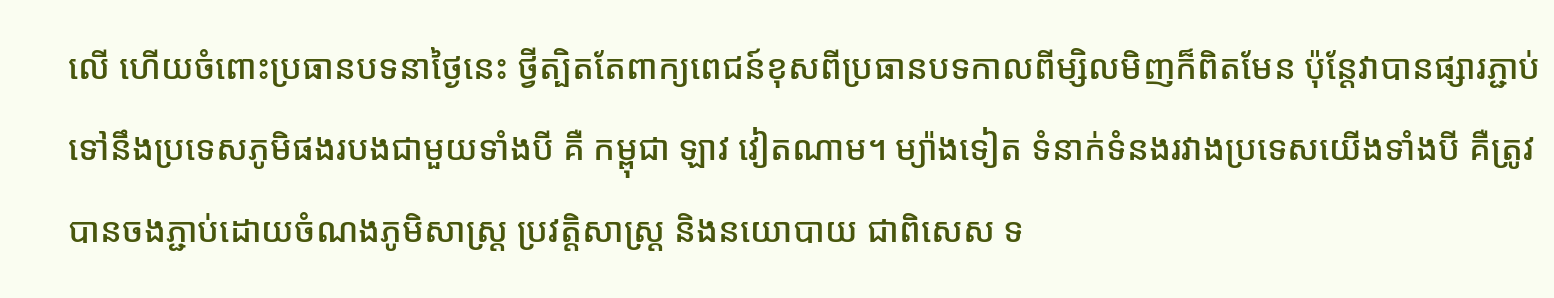លើ ហើយចំពោះប្រធានបទនាថ្ងៃនេះ ថ្វីត្បិតតែពាក្យពេជន៍ខុសពីប្រធានបទកាលពីម្សិលមិញក៏ពិតមែន ប៉ុន្តែវាបានផ្សារភ្ជាប់ទៅនឹងប្រទេសភូមិផងរបងជាមួយទាំងបី គឺ កម្ពុជា ឡាវ វៀតណាម។ ម្យ៉ាងទៀត ទំនាក់ទំនងរវាងប្រទេសយើងទាំងបី គឺត្រូវបានចងភ្ជាប់ដោយចំណងភូមិសាស្ត្រ ប្រវត្តិសាស្ត្រ និងនយោបាយ ជាពិសេស ទ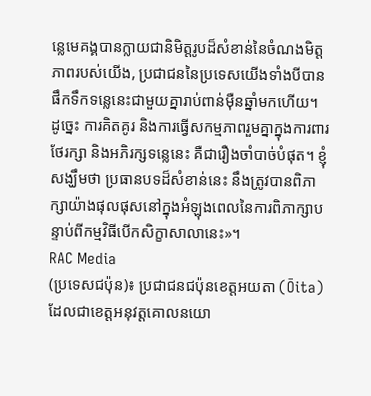ន្លេមេគង្គបានក្លាយជានិមិត្តរូបដ៏សំខាន់នៃចំណងមិត្តភាពរបស់យើង, ប្រជាជននៃប្រទេសយើងទាំងបីបានផឹកទឹកទន្លេនេះជាមួយគ្នារាប់ពាន់ម៉ឺនឆ្នាំមកហើយ។
ដូច្នេះ ការគិតគូរ និងការធ្វើសកម្មភាពរួមគ្នាក្នុងការពារ ថែរក្សា និងអភិរក្សទន្លេនេះ គឺជារឿងចាំបាច់បំផុត។ ខ្ញុំសង្ឃឹមថា ប្រធានបទដ៏សំខាន់នេះ នឹងត្រូវបានពិភាក្សាយ៉ាងផុលផុសនៅក្នុងអំឡុងពេលនៃការពិភាក្សាបន្ទាប់ពីកម្មវិធីបើកសិក្ខាសាលានេះ»។
RAC Media
(ប្រទេសជប៉ុន)៖ ប្រជាជនជប៉ុនខេត្តអយតា (Ōita) ដែលជាខេត្តអនុវត្តគោលនយោ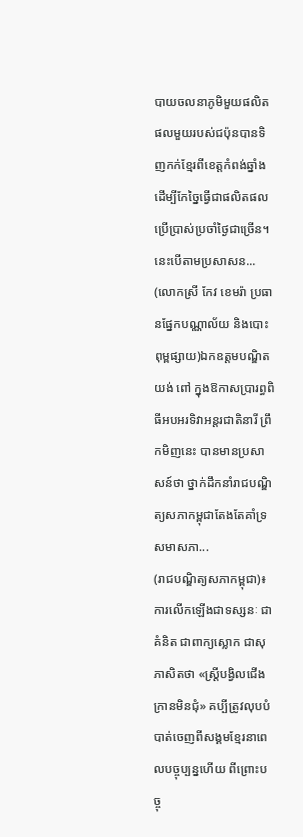បាយចលនាភូមិមួយផលិតផលមួយរបស់ជប៉ុនបានទិញកក់ខ្មែរពីខេត្តកំពង់ឆ្នាំង ដើម្បីកែច្នៃធ្វើជាផលិតផលប្រើប្រាស់ប្រចាំថ្ងៃជាច្រើន។ នេះបើតាមប្រសាសន...
(លោកស្រី កែវ ខេមរ៉ា ប្រធានផ្នែកបណ្ណាល័យ និងបោះពុម្ពផ្សាយ)ឯកឧត្តមបណ្ឌិត យង់ ពៅ ក្នុងឱកាសប្រារព្ធពិធីអបអរទិវាអន្តរជាតិនារី ព្រឹកមិញនេះ បានមានប្រសាសន៍ថា ថ្នាក់ដឹកនាំរាជបណ្ឌិត្យសភាកម្ពុជាតែងតែគាំទ្រសមាសភា...
(រាជបណ្ឌិត្យសភាកម្ពុជា)៖ ការលើកឡើងជាទស្សនៈ ជាគំនិត ជាពាក្យស្លោក ជាសុភាសិតថា «ស្ត្រីបង្វិលជើងក្រានមិនជុំ» គប្បីត្រូវលុបបំបាត់ចេញពីសង្គមខ្មែរនាពេលបច្ចុប្បន្នហើយ ពីព្រោះបច្ចុ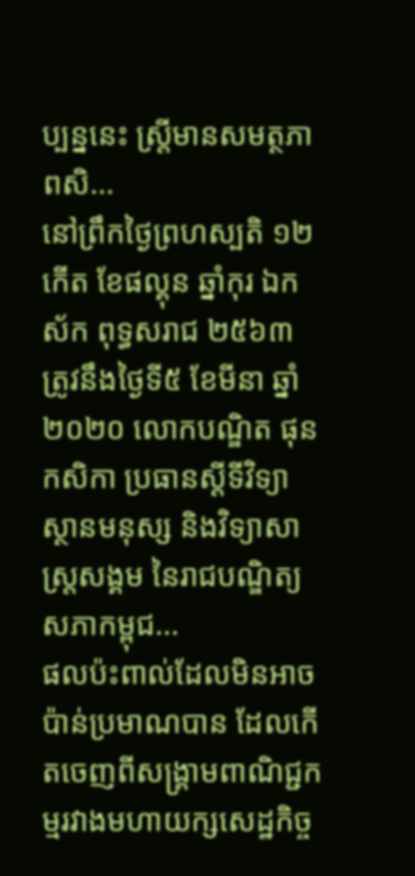ប្បន្ននេះ ស្ត្រីមានសមត្ថភាពសិ...
នៅព្រឹកថ្ងៃព្រហស្បតិ ១២កើត ខែផល្គុន ឆ្នាំកុរ ឯកស័ក ពុទ្ធសរាជ ២៥៦៣ ត្រូវនឹងថ្ងៃទី៥ ខែមីនា ឆ្នាំ២០២០ លោកបណ្ឌិត ផុន កសិកា ប្រធានស្ដីទីវិទ្យាស្ថានមនុស្ស និងវិទ្យាសាស្ត្រសង្គម នៃរាជបណ្ឌិត្យសភាកម្ពុជ...
ផលប៉ះពាល់ដែលមិនអាចប៉ាន់ប្រមាណបាន ដែលកើតចេញពីសង្គ្រាមពាណិជ្ជកម្មរវាងមហាយក្សសេដ្ឋកិច្ច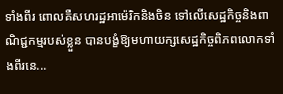ទាំងពីរ ពោលគឺសហរដ្ឋអាម៉េរិកនិងចិន ទៅលើសេដ្ឋកិច្ចនិងពាណិជ្ជកម្មរបស់ខ្លួន បានបង្ខំឱ្យមហាយក្សសេដ្ឋកិច្ចពិភពលោកទាំងពីរនេ...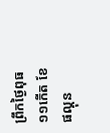ព្រឹកថ្ងៃពុធ ១១កើត ខែផល្គុន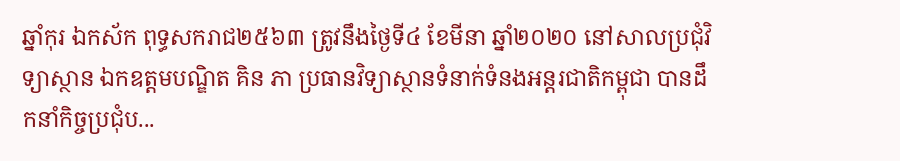ឆ្នាំកុរ ឯកស័ក ពុទ្ធសករាជ២៥៦៣ ត្រូវនឹងថ្ងៃទី៤ ខែមីនា ឆ្នាំ២០២០ នៅសាលប្រជុំវិទ្យាស្ថាន ឯកឧត្តមបណ្ឌិត គិន ភា ប្រធានវិទ្យាស្ថានទំនាក់ទំនងអន្តរជាតិកម្ពុជា បានដឹកនាំកិច្ចប្រជុំប...